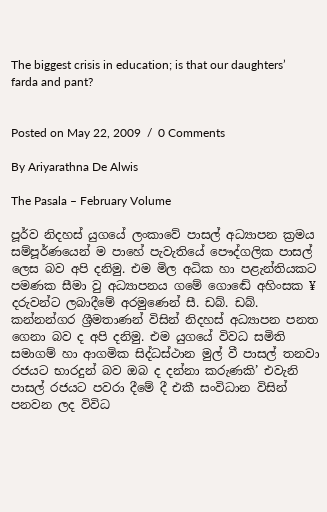The biggest crisis in education; is that our daughters’ farda and pant?


Posted on May 22, 2009  /  0 Comments

By Ariyarathna De Alwis

The Pasala – February Volume

පූර්ව නිදහස් යුගයේ ලංකාවේ පාසල් අධ්‍යාපන ක්‍රමය සම්පූර්ණයෙන් ම පාහේ පැවැතියේ පෞද්ගලික පාසල් ලෙස බව අපි දනිමු. එම මිල අධික හා පළැන්තියකට පමණක සීමා වු අධ්‍යාපනය ගමේ ගොඬේ අහිංසක ¥ දරුවන්ට ලබාදීමේ අරමුණෙන් සී. ඩබ්. ඩබ්. කන්නන්ගර ශ්‍රීමතාණන් විසින් නිදහස් අධ්‍යාපන පනත ගෙනා බව ද අපි දනිමු. එම යුගයේ විවධ සමිති සමාගම් හා ආගමික සිද්ධස්ථාන මුල් වී පාසල් තනවා රජයට භාරදුන් බව ඔබ ද දන්නා කරුණකි’ එවැනි පාසල් රජයට පවරා දීමේ දී එකී සංවිධාන විසින් පනවන ලද විවිධ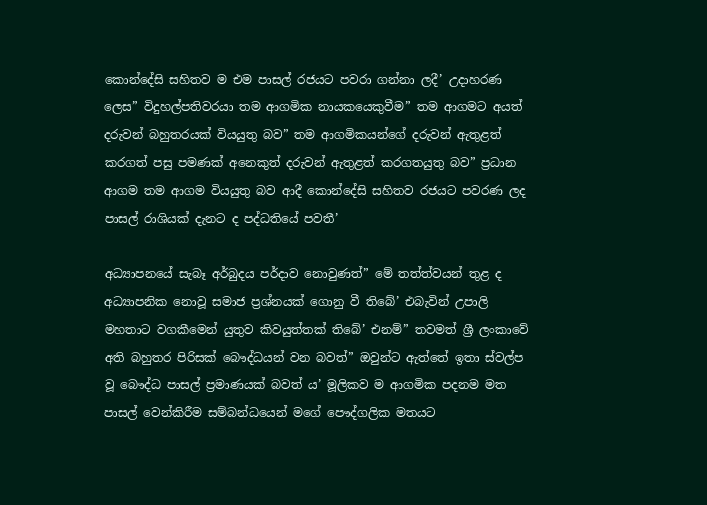කොන්දේසි සහිතව ම එම පාසල් රජයට පවරා ගන්නා ලදී’ උදාහරණ ලෙස” විදුහල්පතිවරයා තම ආගමික නායකයෙකුවීම” තම ආගමට අයත් දරුවන් බහුතරයක් වියයුතු බව” තම ආගමිකයන්ගේ දරුවන් ඇතුළත් කරගත් පසු පමණක් අනෙකුත් දරුවන් ඇතුළත් කරගතයුතු බව” ප්‍රධාන ආගම තම ආගම වියයුතු බව ආදී කොන්දේසි සහිතව රජයට පවරණ ලද පාසල් රාශියක් දැනට ද පද්ධතියේ පවතී’

අධ්‍යාපනයේ සැබෑ අර්බුදය පර්දාව නොවුණත්” මේ තත්ත්වයන් තුළ ද අධ්‍යාපනික නොවූ සමාජ ප්‍රශ්නයක් ගොනු වී තිබේ’ එබැවින් උපාලි මහතාට වගකීමෙන් යුතුව කිවයුත්තක් තිබේ’ එනම්” තවමත් ශ්‍රී ලංකාවේ අති බහුතර පිරිසක් බෞද්ධයන් වන බවත්” ඔවුන්ට ඇත්තේ ඉතා ස්වල්ප වූ බෞද්ධ පාසල් ප්‍රමාණයක් බවත් ය’ මූලිකව ම ආගමික පදනම මත පාසල් වෙන්කිරීම සම්බන්ධයෙන් මගේ පෞද්ගලික මතයට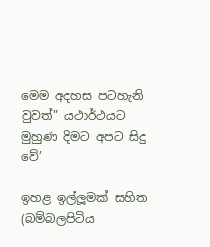මෙම අදහස පටහැනි වුවත්” යථාර්ථයට මුහුණ දිමට අපට සිදු වේ’

ඉහළ ඉල්ලූමක් සහිත (බම්බලපිටිය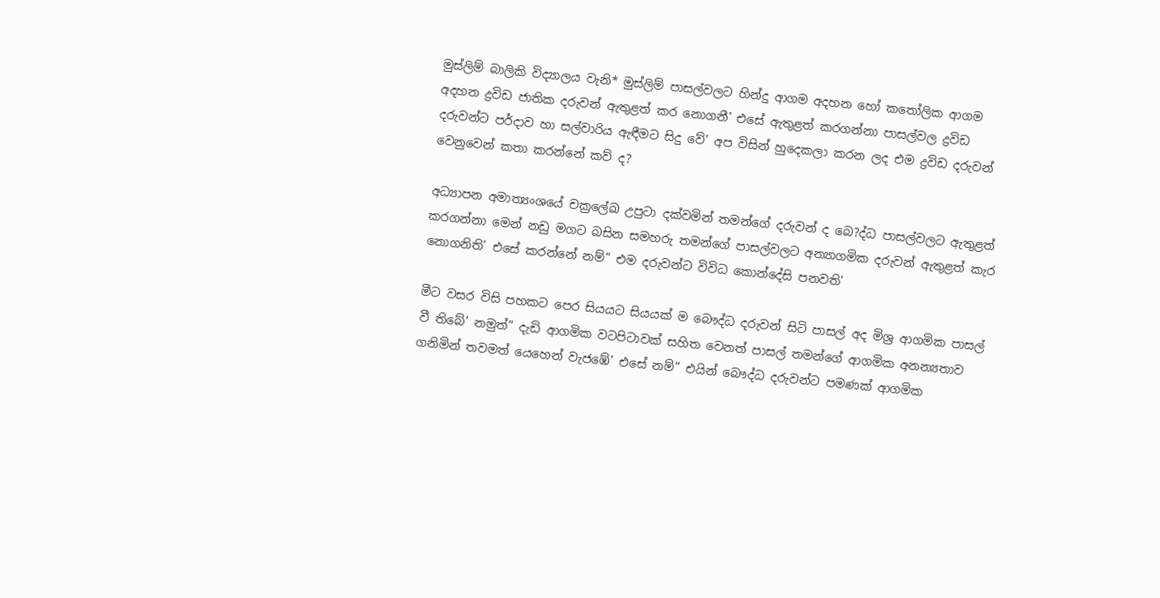මුස්ලිම් බාලිකි විද්‍යාලය වැනි* මුස්ලිම් පාසල්වලට හින්දු ආගම අදහන හෝ කතෝලික ආගම අදහන ද්‍රවිඩ ජාතික දරුවන් ඇතුළත් කර නොගනී’ එසේ ඇතුළත් කරගන්නා පාසල්වල ද්‍රවිඩ දරුවන්ට පර්දාව හා සල්වාරිය ඇඳීමට සිදු වේ’ අප විසින් හුදෙකලා කරන ලද එම ද්‍රවිඩ දරුවන් වෙනුවෙන් කතා කරන්නේ කව් ද?

අධ්‍යාපන අමාත්‍යංශයේ චක්‍රලේඛ උපුටා දක්වමින් තමන්ගේ දරුවන් ද බෙ?ද්ධ පාසල්වලට ඇතුළත් කරගන්නා මෙන් නඩු මගට බසින සමහරු තමන්ගේ පාසල්වලට අන්‍යාගමික දරුවන් ඇතුළත් කැර නොගනිති’ එසේ කරන්නේ නම්” එම දරුවන්ට විවිධ කොන්දේසි පනවති’

මීට වසර විසි පහකට පෙර සියයට සියයක් ම බෞද්ධ දරුවන් සිටි පාසල් අද මිශ්‍ර ආගමික පාසල් වී තිබේ’ නමුත්” දැඩි ආගමික වටපිටාවක් සහිත වෙනත් පාසල් තමන්ගේ ආගමික අනන්‍යතාව ගනිමින් තවමත් යෙහෙන් වැජඹේ’ එසේ නම්” එයින් බෞද්ධ දරුවන්ට පමණක් ආගමික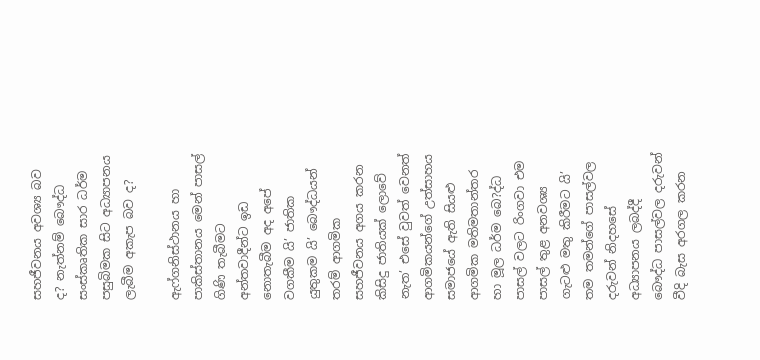සහජීවනය අවශ්‍ය බව ද? නැත්නම් බෞද්ධ සංස්කෘතික සාර ධර්ම පසුබිමක සිට අධ්‍යාපනය ලැබීම අකැප බව ද?

ඇෆ්ගනිස්ථානය හා පාකිස්තානය මෙන් පාසල් ගිණි තැබීමට අන්තවාදීන්ට ඉඩ නොතැබීම අද අපේ වගකීම යි’ ජාතික යුතුකම යි’ බෞද්ධයන් තරම් ආගමික සහජීවනය අගය කරන කිසිදු ජාතියක් ලොවේ නැත’ එසේ වුවත් වෙනත් ආගමිකයන්ගේ උත්සාහය සමාජයේ ඇති සියළු ආගමික මතිමතාන්තර හා මූල ධර්ම බෙ?ද්ධ පාසල් වලට රිංගවා එම පාසල් තුළ අනවශ්‍ය ගැටළු මතු කිරීමට යි’ තම තමන්ගේ පාසල්වල දරුවන් නිදහසේ අධ්‍යාපනය ලබද්දී බෞද්ධ පාසල්වල දරුවන් වීදි බැස අරගල කරන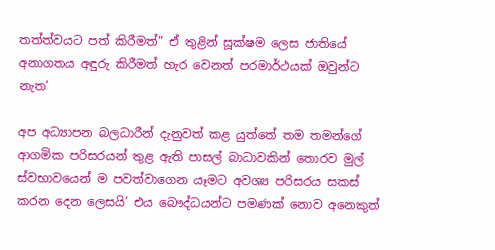තත්ත්වයට පත් කිරීමත්” ඒ තුළින් සූක්ෂම ලෙස ජාතියේ අනාගතය අඳුරු කිරීමත් හැර වෙනත් පරමාර්ථයක් ඔවුන්ට නැත’

අප අධ්‍යාපන බලධාරීන් දැනුවත් කළ යුත්තේ තම තමන්ගේ ආගමික පරිසරයන් තුළ ඇති පාසල් බාධාවකින් තොරව මුල් ස්වභාවයෙන් ම පවත්වාගෙන යෑමට අවශ්‍ය පරිසරය සකස් කරන දෙන ලෙසයි’ එය බෞද්ධයන්ට පමණක් නොව අනෙකුත්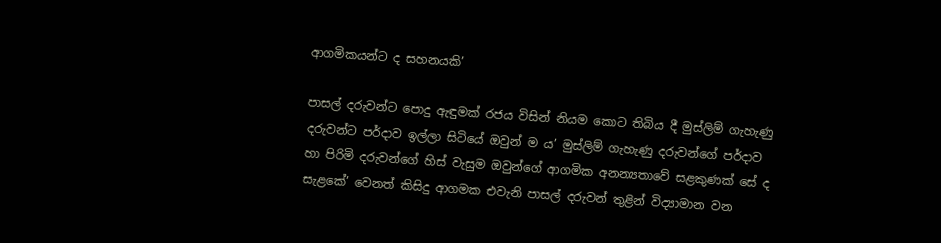ආගමිකයන්ට ද සහනයකි’

පාසල් දරුවන්ට පොදු ඇඳුමක් රජය විසින් නියම කොට තිබිය දී මුස්ලිම් ගැහැණු දරුවන්ට පර්දාව ඉල්ලා සිටියේ ඔවුන් ම ය’ මුස්ලිම් ගැහැණු දරුවන්ගේ පර්දාව හා පිරිමි දරුවන්ගේ හිස් වැසුම ඔවුන්ගේ ආගමික අනන්‍යතාවේ සළකුණක් සේ ද සැළකේ’ වෙනත් කිසිදු ආගමක එවැනි පාසල් දරුවන් තුළින් විද්‍යාමාන වන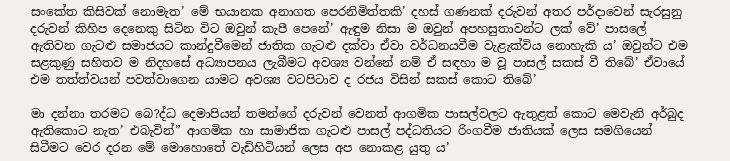සංකේත කිසිවක් නොමැත’ මේ භයානක අනාගත පෙරනිමිත්තකි’ දහස් ගණනක් දරුවන් අතර පර්දාවෙන් සැරසුනු දරුවන් කිහිප දෙනෙකු සිටින විට ඔවුන් කැපී පෙනේ’ ඇඳුම නිසා ම ඔවුන් අපහසුතාවන්ට ලක් වේ’ පාසලේ ඇතිවන ගැටළු සමාජයට කාන්දුවීමෙන් ජාතික ගැටළු දක්වා ඒවා වර්ධනයවීම වැළැක්විය නොහැකි ය’ ඔවුන්ට එම සළකුණු සහිතව ම නිදහසේ අධ්‍යාපනය ලැබීමට අවශ්‍ය වන්නේ නම් ඒ සඳහා ම වූ පාසල් සකස් වී තිබේ’ ඒවායේ එම තත්ත්වයන් පවත්වාගෙන යාමට අවශ්‍ය වටපිටාව ද රජය විසින් සකස් කොට තිබේ’

මා දන්නා තරමට බෙ?ද්ධ දෙමාපියන් තමන්ගේ දරුවන් වෙනත් ආගමික පාසල්වලට ඇතුළත් කොට මෙවැනි අර්බුද ඇතිකොට නැත’ එබැවින්” ආගමික හා සාමාජික ගැටළු පාසල් පද්ධතියට රිංගවීම ජාතියක් ලෙස සමගියෙන් සිටීමට වෙර දරන මේ මොහොතේ වැඩිහිටියන් ලෙස අප නොකළ යුතු ය’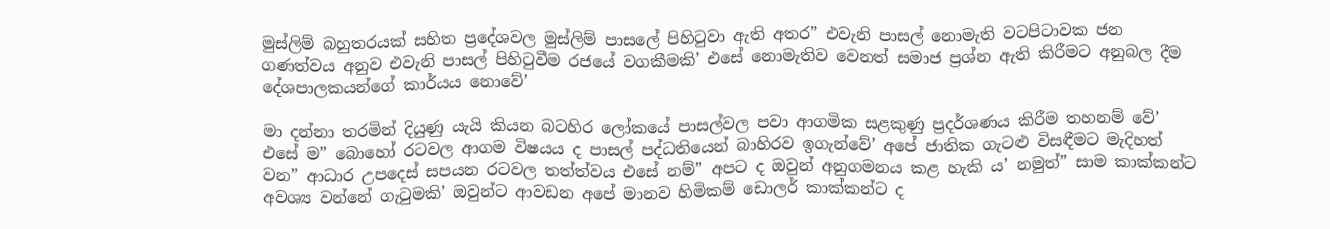මුස්ලිම් බහුතරයක් සහිත ප්‍රදේශවල මුස්ලිම් පාසලේ පිහිටුවා ඇති අතර” එවැනි පාසල් නොමැති වටපිටාවක ජන ගණත්වය අනුව එවැනි පාසල් පිහිටුවීම රජයේ වගකීමකි’ එසේ නොමැතිව වෙනත් සමාජ ප්‍රශ්න ඇති කිරීමට අනුබල දීම දේශපාලකයන්ගේ කාර්යය නොවේ’

මා දන්නා තරමින් දියුණු යැයි කියන බටහිර ලෝකයේ පාසල්වල පවා ආගමික සළකුණු ප්‍රදර්ශණය කිරීම තහනම් වේ’ එසේ ම” බොහෝ රටවල ආගම විෂයය ද පාසල් පද්ධතියෙන් බාහිරව ඉගැන්වේ’ අපේ ජාතික ගැටළු විසඳීමට මැදිහත් වන” ආධාර උපදෙස් සපයන රටවල තත්ත්වය එසේ නම්” අපට ද ඔවුන් අනුගමනය කළ හැකි ය’ නමුත්” සාම කාක්කන්ට අවශ්‍ය වන්නේ ගැටුමකි’ ඔවුන්ට ආවඩන අපේ මානව හිමිකම් ඩොලර් කාක්කන්ට ද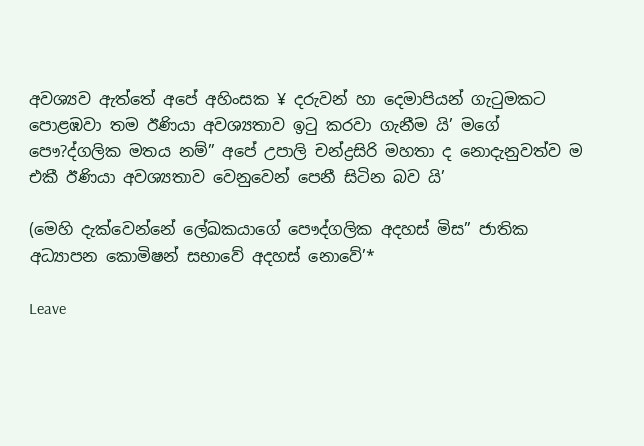අවශ්‍යව ඇත්තේ අපේ අහිංසක ¥ දරුවන් හා දෙමාපියන් ගැටුමකට පොළඹවා තම ඊණියා අවශ්‍යතාව ඉටු කරවා ගැනීම යි’ මගේ පෞ?ද්ගලික මතය නම්” අපේ උපාලි චන්ද්‍රසිරි මහතා ද නොදැනුවත්ව ම එකී ඊණියා අවශ්‍යතාව වෙනුවෙන් පෙනී සිටින බව යි’

(මෙහි දැක්වෙන්නේ ලේඛකයාගේ පෞද්ගලික අදහස් මිස” ජාතික අධ්‍යාපන කොමිෂන් සභාවේ අදහස් නොවේ’*

Leave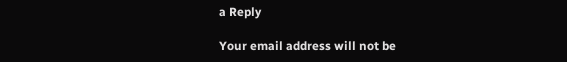a Reply

Your email address will not be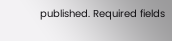published. Required fields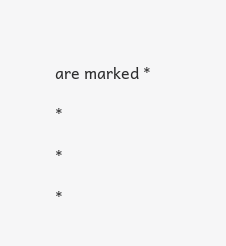are marked *

*

*

*